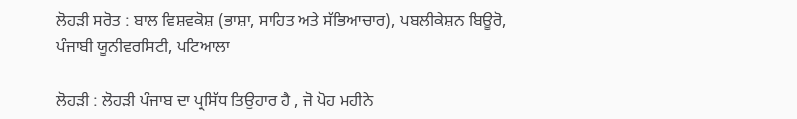ਲੋਹੜੀ ਸਰੋਤ : ਬਾਲ ਵਿਸ਼ਵਕੋਸ਼ (ਭਾਸ਼ਾ, ਸਾਹਿਤ ਅਤੇ ਸੱਭਿਆਚਾਰ), ਪਬਲੀਕੇਸ਼ਨ ਬਿਊਰੋ, ਪੰਜਾਬੀ ਯੂਨੀਵਰਸਿਟੀ, ਪਟਿਆਲਾ

ਲੋਹੜੀ : ਲੋਹੜੀ ਪੰਜਾਬ ਦਾ ਪ੍ਰਸਿੱਧ ਤਿਉਹਾਰ ਹੈ , ਜੋ ਪੋਹ ਮਹੀਨੇ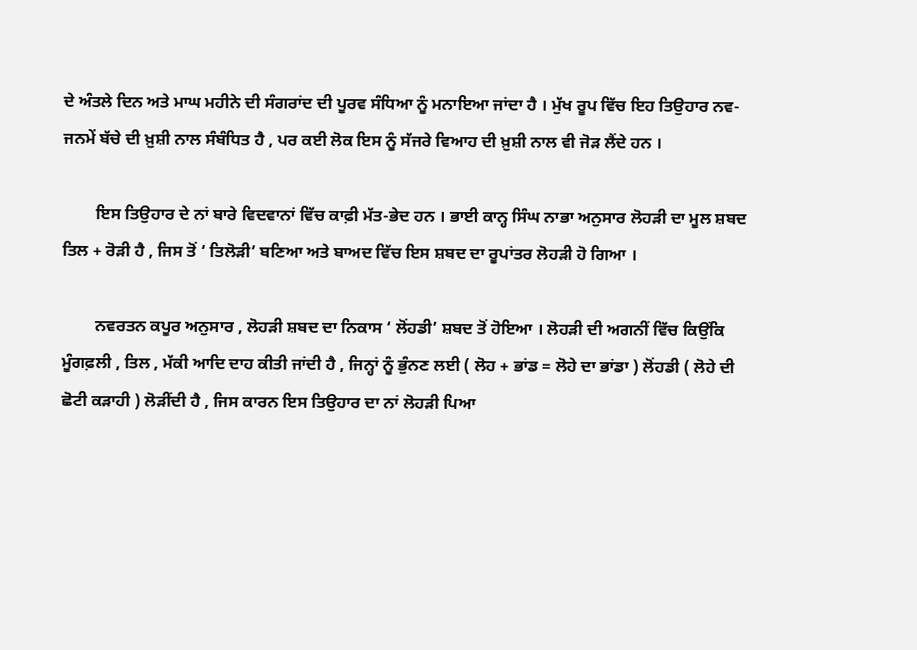ਦੇ ਅੰਤਲੇ ਦਿਨ ਅਤੇ ਮਾਘ ਮਹੀਨੇ ਦੀ ਸੰਗਰਾਂਦ ਦੀ ਪੂਰਵ ਸੰਧਿਆ ਨੂੰ ਮਨਾਇਆ ਜਾਂਦਾ ਹੈ । ਮੁੱਖ ਰੂਪ ਵਿੱਚ ਇਹ ਤਿਉਹਾਰ ਨਵ-ਜਨਮੇਂ ਬੱਚੇ ਦੀ ਖ਼ੁਸ਼ੀ ਨਾਲ ਸੰਬੰਧਿਤ ਹੈ , ਪਰ ਕਈ ਲੋਕ ਇਸ ਨੂੰ ਸੱਜਰੇ ਵਿਆਹ ਦੀ ਖ਼ੁਸ਼ੀ ਨਾਲ ਵੀ ਜੋੜ ਲੈਂਦੇ ਹਨ ।

        ਇਸ ਤਿਉਹਾਰ ਦੇ ਨਾਂ ਬਾਰੇ ਵਿਦਵਾਨਾਂ ਵਿੱਚ ਕਾਫ਼ੀ ਮੱਤ-ਭੇਦ ਹਨ । ਭਾਈ ਕਾਨ੍ਹ ਸਿੰਘ ਨਾਭਾ ਅਨੁਸਾਰ ਲੋਹੜੀ ਦਾ ਮੂਲ ਸ਼ਬਦ ਤਿਲ + ਰੋੜੀ ਹੈ , ਜਿਸ ਤੋਂ ‘ ਤਿਲੋੜੀ’ ਬਣਿਆ ਅਤੇ ਬਾਅਦ ਵਿੱਚ ਇਸ ਸ਼ਬਦ ਦਾ ਰੂਪਾਂਤਰ ਲੋਹੜੀ ਹੋ ਗਿਆ ।

        ਨਵਰਤਨ ਕਪੂਰ ਅਨੁਸਾਰ , ਲੋਹੜੀ ਸ਼ਬਦ ਦਾ ਨਿਕਾਸ ‘ ਲੋਂਹਡੀ’ ਸ਼ਬਦ ਤੋਂ ਹੋਇਆ । ਲੋਹੜੀ ਦੀ ਅਗਨੀਂ ਵਿੱਚ ਕਿਉਂਕਿ ਮੂੰਗਫ਼ਲੀ , ਤਿਲ , ਮੱਕੀ ਆਦਿ ਦਾਹ ਕੀਤੀ ਜਾਂਦੀ ਹੈ , ਜਿਨ੍ਹਾਂ ਨੂੰ ਭੁੰਨਣ ਲਈ ( ਲੋਹ + ਭਾਂਡ = ਲੋਹੇ ਦਾ ਭਾਂਡਾ ) ਲੋਂਹਡੀ ( ਲੋਹੇ ਦੀ ਛੋਟੀ ਕੜਾਹੀ ) ਲੋੜੀਂਦੀ ਹੈ , ਜਿਸ ਕਾਰਨ ਇਸ ਤਿਉਹਾਰ ਦਾ ਨਾਂ ਲੋਹੜੀ ਪਿਆ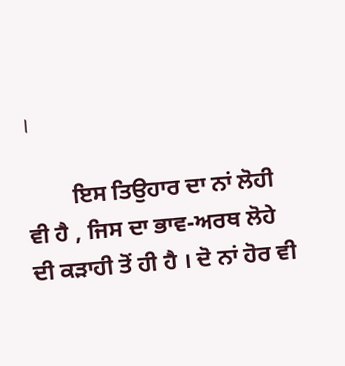।

        ਇਸ ਤਿਉਹਾਰ ਦਾ ਨਾਂ ਲੋਹੀ ਵੀ ਹੈ , ਜਿਸ ਦਾ ਭਾਵ-ਅਰਥ ਲੋਹੇ ਦੀ ਕੜਾਹੀ ਤੋਂ ਹੀ ਹੈ । ਦੋ ਨਾਂ ਹੋਰ ਵੀ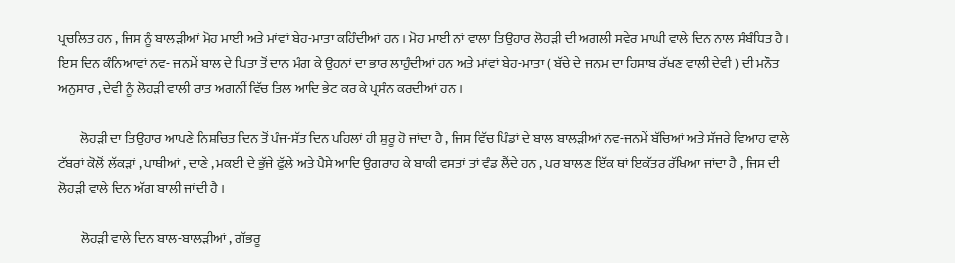ਪ੍ਰਚਲਿਤ ਹਨ , ਜਿਸ ਨੂੰ ਬਾਲੜੀਆਂ ਮੋਹ ਮਾਈ ਅਤੇ ਮਾਂਵਾਂ ਬੇਹ-ਮਾਤਾ ਕਹਿੰਦੀਆਂ ਹਨ । ਮੋਹ ਮਾਈ ਨਾਂ ਵਾਲਾ ਤਿਉਹਾਰ ਲੋਹੜੀ ਦੀ ਅਗਲੀ ਸਵੇਰ ਮਾਘੀ ਵਾਲੇ ਦਿਨ ਨਾਲ ਸੰਬੰਧਿਤ ਹੈ । ਇਸ ਦਿਨ ਕੰਨਿਆਵਾਂ ਨਵ- ਜਨਮੇਂ ਬਾਲ ਦੇ ਪਿਤਾ ਤੋਂ ਦਾਨ ਮੰਗ ਕੇ ਉਹਨਾਂ ਦਾ ਭਾਰ ਲਾਹੁੰਦੀਆਂ ਹਨ ਅਤੇ ਮਾਂਵਾਂ ਬੇਹ-ਮਾਤਾ ( ਬੱਚੇ ਦੇ ਜਨਮ ਦਾ ਹਿਸਾਬ ਰੱਖਣ ਵਾਲੀ ਦੇਵੀ ) ਦੀ ਮਨੌਤ ਅਨੁਸਾਰ , ਦੇਵੀ ਨੂੰ ਲੋਹੜੀ ਵਾਲੀ ਰਾਤ ਅਗਨੀਂ ਵਿੱਚ ਤਿਲ ਆਦਿ ਭੇਟ ਕਰ ਕੇ ਪ੍ਰਸੰਨ ਕਰਦੀਆਂ ਹਨ ।

        ਲੋਹੜੀ ਦਾ ਤਿਉਹਾਰ ਆਪਣੇ ਨਿਸ਼ਚਿਤ ਦਿਨ ਤੋਂ ਪੰਜ-ਸੱਤ ਦਿਨ ਪਹਿਲਾਂ ਹੀ ਸ਼ੁਰੂ ਹੋ ਜਾਂਦਾ ਹੈ , ਜਿਸ ਵਿੱਚ ਪਿੰਡਾਂ ਦੇ ਬਾਲ ਬਾਲੜੀਆਂ ਨਵ-ਜਨਮੇਂ ਬੱਚਿਆਂ ਅਤੇ ਸੱਜਰੇ ਵਿਆਹ ਵਾਲੇ ਟੱਬਰਾਂ ਕੋਲੋਂ ਲੱਕੜਾਂ , ਪਾਥੀਆਂ , ਦਾਣੇ , ਮਕਈ ਦੇ ਭੁੱਜੇ ਫੁੱਲੇ ਅਤੇ ਪੈਸੇ ਆਦਿ ਉਗਰਾਹ ਕੇ ਬਾਕੀ ਵਸਤਾਂ ਤਾਂ ਵੰਡ ਲੈਂਦੇ ਹਨ , ਪਰ ਬਾਲਣ ਇੱਕ ਥਾਂ ਇਕੱਤਰ ਰੱਖਿਆ ਜਾਂਦਾ ਹੈ , ਜਿਸ ਦੀ ਲੋਹੜੀ ਵਾਲੇ ਦਿਨ ਅੱਗ ਬਾਲੀ ਜਾਂਦੀ ਹੈ ।

        ਲੋਹੜੀ ਵਾਲੇ ਦਿਨ ਬਾਲ-ਬਾਲੜੀਆਂ , ਗੱਭਰੂ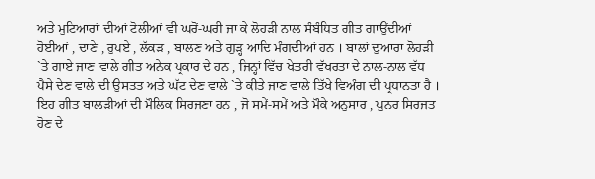ਅਤੇ ਮੁਟਿਆਰਾਂ ਦੀਆਂ ਟੋਲੀਆਂ ਵੀ ਘਰੋਂ-ਘਰੀ ਜਾ ਕੇ ਲੋਹੜੀ ਨਾਲ ਸੰਬੰਧਿਤ ਗੀਤ ਗਾਉਂਦੀਆਂ ਹੋਈਆਂ , ਦਾਣੇ , ਰੁਪਏ , ਲੱਕੜ , ਬਾਲਣ ਅਤੇ ਗੁੜ੍ਹ ਆਦਿ ਮੰਗਦੀਆਂ ਹਨ । ਬਾਲਾਂ ਦੁਆਰਾ ਲੋਹੜੀ `ਤੇ ਗਾਏ ਜਾਣ ਵਾਲੇ ਗੀਤ ਅਨੇਕ ਪ੍ਰਕਾਰ ਦੇ ਹਨ , ਜਿਨ੍ਹਾਂ ਵਿੱਚ ਖੇਤਰੀ ਵੱਖਰਤਾ ਦੇ ਨਾਲ-ਨਾਲ ਵੱਧ ਪੈਸੇ ਦੇਣ ਵਾਲੇ ਦੀ ਉਸਤਤ ਅਤੇ ਘੱਟ ਦੇਣ ਵਾਲੇ `ਤੇ ਕੀਤੇ ਜਾਣ ਵਾਲੇ ਤਿੱਖੇ ਵਿਅੰਗ ਦੀ ਪ੍ਰਧਾਨਤਾ ਹੈ । ਇਹ ਗੀਤ ਬਾਲੜੀਆਂ ਦੀ ਮੌਲਿਕ ਸਿਰਜਣਾ ਹਨ , ਜੋ ਸਮੇਂ-ਸਮੇਂ ਅਤੇ ਮੌਕੇ ਅਨੁਸਾਰ , ਪੁਨਰ ਸਿਰਜਤ ਹੋਣ ਦੇ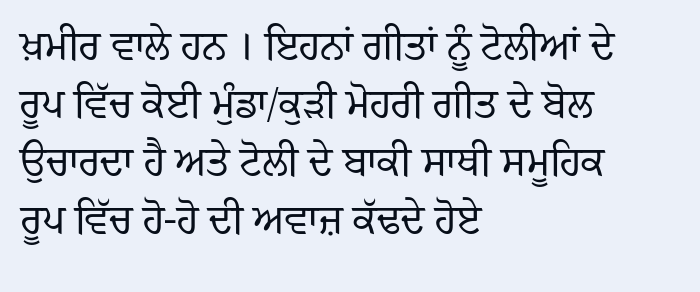ਖ਼ਮੀਰ ਵਾਲੇ ਹਨ । ਇਹਨਾਂ ਗੀਤਾਂ ਨੂੰ ਟੋਲੀਆਂ ਦੇ ਰੂਪ ਵਿੱਚ ਕੋਈ ਮੁੰਡਾ/ਕੁੜੀ ਮੋਹਰੀ ਗੀਤ ਦੇ ਬੋਲ ਉਚਾਰਦਾ ਹੈ ਅਤੇ ਟੋਲੀ ਦੇ ਬਾਕੀ ਸਾਥੀ ਸਮੂਹਿਕ ਰੂਪ ਵਿੱਚ ਹੋ-ਹੋ ਦੀ ਅਵਾਜ਼ ਕੱਢਦੇ ਹੋਏ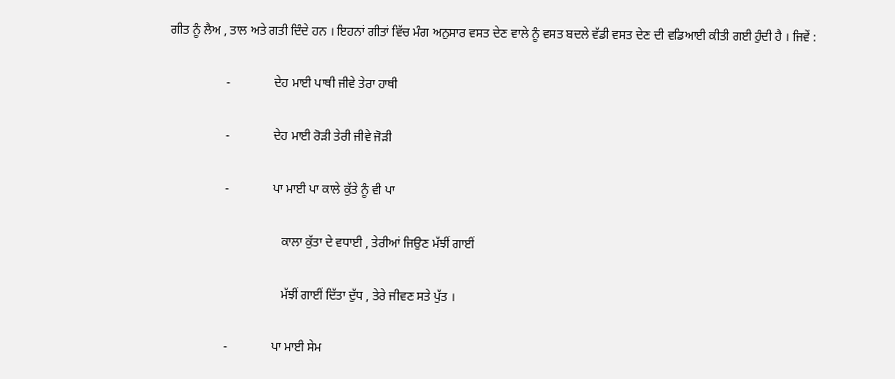ਗੀਤ ਨੂੰ ਲੈਅ , ਤਾਲ ਅਤੇ ਗਤੀ ਦਿੰਦੇ ਹਨ । ਇਹਨਾਂ ਗੀਤਾਂ ਵਿੱਚ ਮੰਗ ਅਨੁਸਾਰ ਵਸਤ ਦੇਣ ਵਾਲੇ ਨੂੰ ਵਸਤ ਬਦਲੇ ਵੱਡੀ ਵਸਤ ਦੇਣ ਦੀ ਵਡਿਆਈ ਕੀਤੀ ਗਈ ਹੁੰਦੀ ਹੈ । ਜਿਵੇਂ :

                  -              ਦੇਹ ਮਾਈ ਪਾਥੀ ਜੀਵੇ ਤੇਰਾ ਹਾਥੀ

                  -              ਦੇਹ ਮਾਈ ਰੋੜੀ ਤੇਰੀ ਜੀਵੇ ਜੋੜੀ

                  -              ਪਾ ਮਾਈ ਪਾ ਕਾਲੇ ਕੁੱਤੇ ਨੂੰ ਵੀ ਪਾ

                                    ਕਾਲਾ ਕੁੱਤਾ ਦੇ ਵਧਾਈ , ਤੇਰੀਆਂ ਜਿਉਣ ਮੱਝੀਂ ਗਾਈਂ

                                    ਮੱਝੀਂ ਗਾਈਂ ਦਿੱਤਾ ਦੁੱਧ , ਤੇਰੇ ਜੀਵਣ ਸਤੇ ਪੁੱਤ ।

                  -              ਪਾ ਮਾਈ ਸੇਮ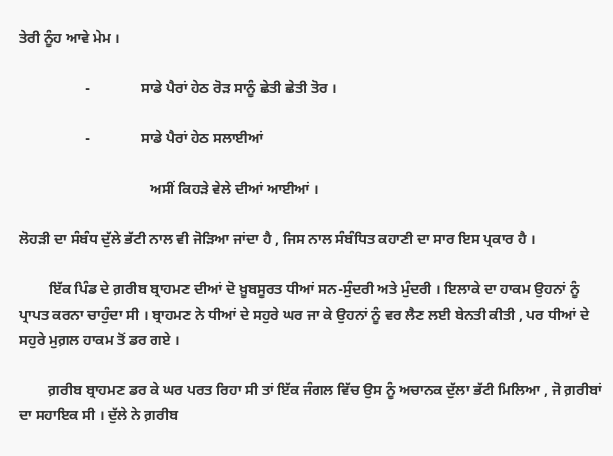ਤੇਰੀ ਨੂੰਹ ਆਵੇ ਮੇਮ ।

                  -              ਸਾਡੇ ਪੈਰਾਂ ਹੇਠ ਰੋੜ ਸਾਨੂੰ ਛੇਤੀ ਛੇਤੀ ਤੋਰ ।

                  -              ਸਾਡੇ ਪੈਰਾਂ ਹੇਠ ਸਲਾਈਆਂ

                                    ਅਸੀਂ ਕਿਹੜੇ ਵੇਲੇ ਦੀਆਂ ਆਈਆਂ ।

ਲੋਹੜੀ ਦਾ ਸੰਬੰਧ ਦੁੱਲੇ ਭੱਟੀ ਨਾਲ ਵੀ ਜੋੜਿਆ ਜਾਂਦਾ ਹੈ , ਜਿਸ ਨਾਲ ਸੰਬੰਧਿਤ ਕਹਾਣੀ ਦਾ ਸਾਰ ਇਸ ਪ੍ਰਕਾਰ ਹੈ ।

        ਇੱਕ ਪਿੰਡ ਦੇ ਗ਼ਰੀਬ ਬ੍ਰਾਹਮਣ ਦੀਆਂ ਦੋ ਖ਼ੂਬਸੂਰਤ ਧੀਆਂ ਸਨ-ਸੁੰਦਰੀ ਅਤੇ ਮੁੰਦਰੀ । ਇਲਾਕੇ ਦਾ ਹਾਕਮ ਉਹਨਾਂ ਨੂੰ ਪ੍ਰਾਪਤ ਕਰਨਾ ਚਾਹੁੰਦਾ ਸੀ । ਬ੍ਰਾਹਮਣ ਨੇ ਧੀਆਂ ਦੇ ਸਹੁਰੇ ਘਰ ਜਾ ਕੇ ਉਹਨਾਂ ਨੂੰ ਵਰ ਲੈਣ ਲਈ ਬੇਨਤੀ ਕੀਤੀ , ਪਰ ਧੀਆਂ ਦੇ ਸਹੁਰੇ ਮੁਗ਼ਲ ਹਾਕਮ ਤੋਂ ਡਰ ਗਏ ।

        ਗ਼ਰੀਬ ਬ੍ਰਾਹਮਣ ਡਰ ਕੇ ਘਰ ਪਰਤ ਰਿਹਾ ਸੀ ਤਾਂ ਇੱਕ ਜੰਗਲ ਵਿੱਚ ਉਸ ਨੂੰ ਅਚਾਨਕ ਦੁੱਲਾ ਭੱਟੀ ਮਿਲਿਆ , ਜੋ ਗ਼ਰੀਬਾਂ ਦਾ ਸਹਾਇਕ ਸੀ । ਦੁੱਲੇ ਨੇ ਗ਼ਰੀਬ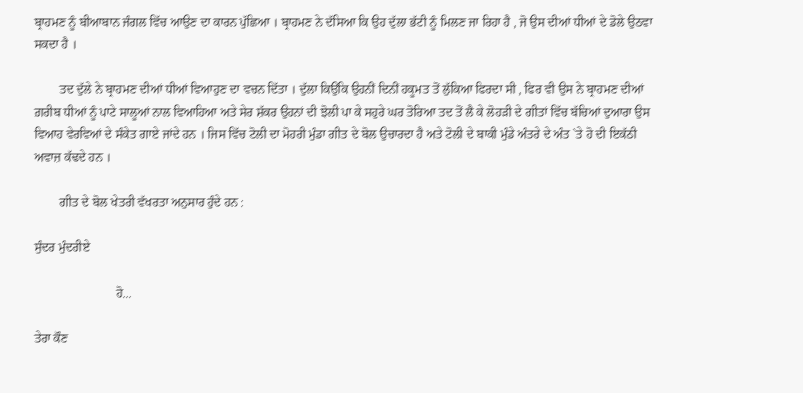ਬ੍ਰਾਹਮਣ ਨੂੰ ਬੀਆਬਾਨ ਜੰਗਲ ਵਿੱਚ ਆਉਣ ਦਾ ਕਾਰਨ ਪੁੱਛਿਆ । ਬ੍ਰਾਹਮਣ ਨੇ ਦੱਸਿਆ ਕਿ ਉਹ ਦੁੱਲਾ ਭੱਟੀ ਨੂੰ ਮਿਲਣ ਜਾ ਰਿਹਾ ਹੈ , ਜੋ ਉਸ ਦੀਆਂ ਧੀਆਂ ਦੇ ਡੋਲੇ ਉਠਵਾ ਸਕਦਾ ਹੈ ।

        ਤਦ ਦੁੱਲੇ ਨੇ ਬ੍ਰਾਹਮਣ ਦੀਆਂ ਧੀਆਂ ਵਿਆਹੁਣ ਦਾ ਵਚਨ ਦਿੱਤਾ । ਦੁੱਲਾ ਕਿਉਂਕਿ ਉਹਨੀਂ ਦਿਨੀਂ ਹਕੂਮਤ ਤੋਂ ਲੁੱਕਿਆ ਫਿਰਦਾ ਸੀ , ਫਿਰ ਵੀ ਉਸ ਨੇ ਬ੍ਰਾਹਮਣ ਦੀਆਂ ਗ਼ਰੀਬ ਧੀਆਂ ਨੂੰ ਪਾਟੇ ਸਾਲੂਆਂ ਨਾਲ ਵਿਆਹਿਆ ਅਤੇ ਸੇਰ ਸ਼ੱਕਰ ਉਹਨਾਂ ਦੀ ਝੋਲੀ ਪਾ ਕੇ ਸਹੁਰੇ ਘਰ ਤੋਰਿਆ ਤਦ ਤੋਂ ਲੈ ਕੇ ਲੋਹੜੀ ਦੇ ਗੀਤਾਂ ਵਿੱਚ ਬੱਚਿਆਂ ਦੁਆਰਾ ਉਸ ਵਿਆਹ ਵੇਰਵਿਆਂ ਦੇ ਸੰਕੇਤ ਗਾਏ ਜਾਂਦੇ ਹਨ । ਜਿਸ ਵਿੱਚ ਟੋਲੀ ਦਾ ਮੋਹਰੀ ਮੁੰਡਾ ਗੀਤ ਦੇ ਬੋਲ ਉਚਾਰਦਾ ਹੈ ਅਤੇ ਟੋਲੀ ਦੇ ਬਾਕੀ ਮੁੰਡੇ ਅੰਤਰੇ ਦੇ ਅੰਤ `ਤੇ ਹੋ ਦੀ ਇਕੱਠੀ ਅਵਾਜ਼ ਕੱਢਦੇ ਹਨ ।

        ਗੀਤ ਦੇ ਬੋਲ ਖੇਤਰੀ ਵੱਖਰਤਾ ਅਨੁਸਾਰ ਹੁੰਦੇ ਹਨ :

ਸੁੰਦਰ ਮੁੰਦਰੀਏ

                          ਹੋ...

ਤੇਰਾ ਕੌਣ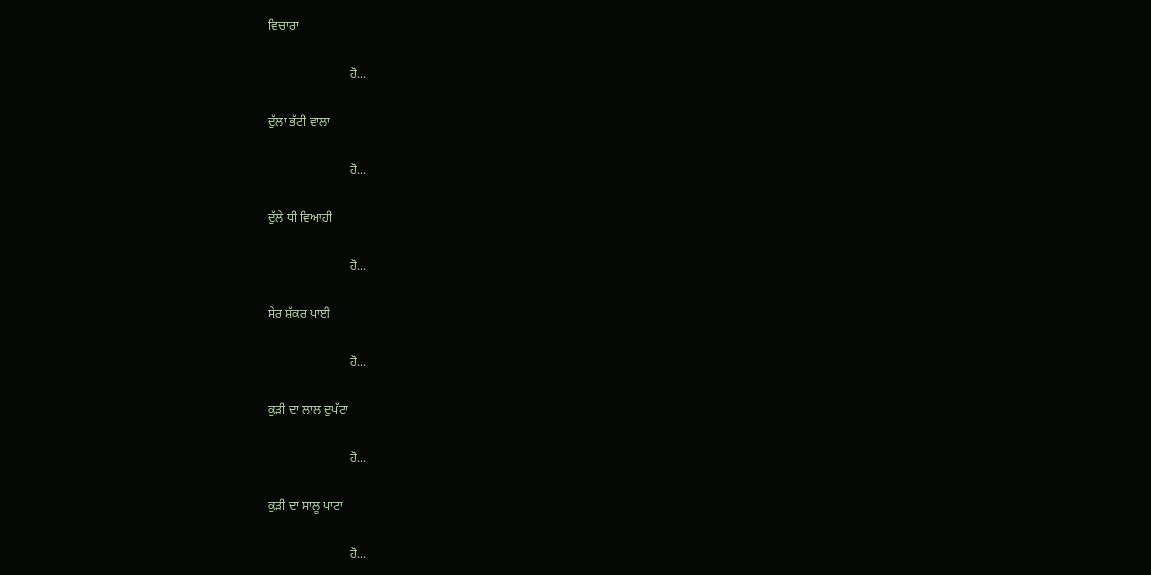ਵਿਚਾਰਾ

                          ਹੋ...

ਦੁੱਲਾ ਭੱਟੀ ਵਾਲਾ

                          ਹੋ...

ਦੁੱਲੇ ਧੀ ਵਿਆਹੀ

                          ਹੋ...

ਸੇਰ ਸ਼ੱਕਰ ਪਾਈ

                          ਹੋ...

ਕੁੜੀ ਦਾ ਲਾਲ ਦੁਪੱਟਾ

                          ਹੋ...

ਕੁੜੀ ਦਾ ਸਾਲੂ ਪਾਟਾ

                          ਹੋ...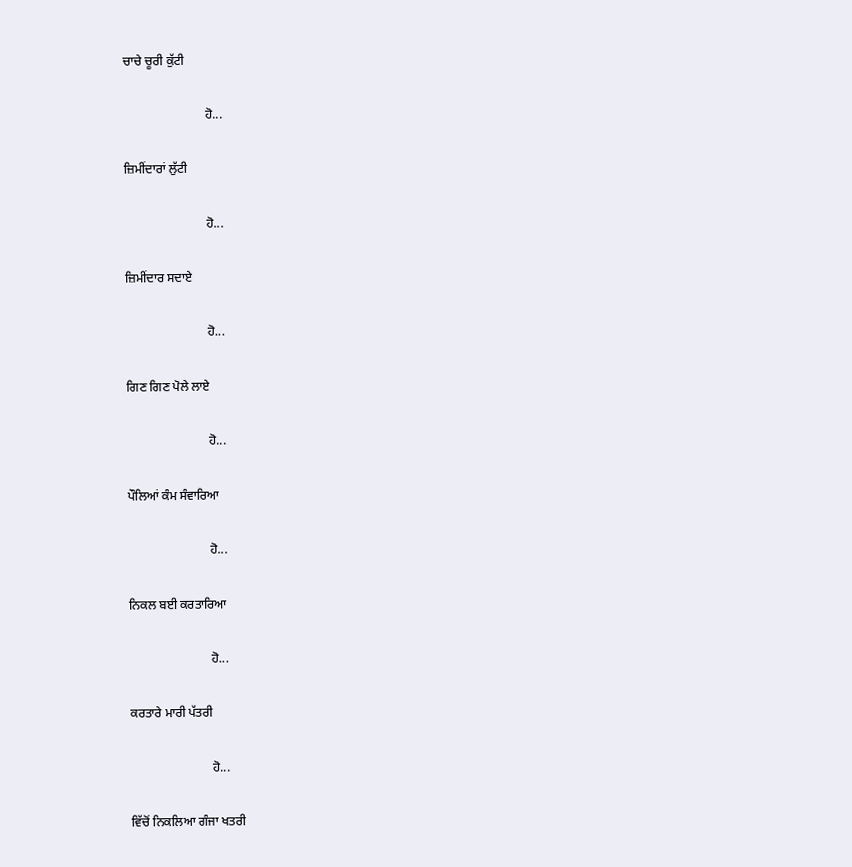ਚਾਚੇ ਚੂਰੀ ਕੁੱਟੀ

                          ਹੋ...

ਜ਼ਿਮੀਂਦਾਰਾਂ ਲੁੱਟੀ

                          ਹੋ...

ਜ਼ਿਮੀਂਦਾਰ ਸਦਾਏ

                          ਹੋ...

ਗਿਣ ਗਿਣ ਪੋਲੇ ਲਾਏ

                          ਹੋ...

ਪੌਲਿਆਂ ਕੰਮ ਸੰਵਾਰਿਆ

                          ਹੋ...

ਨਿਕਲ ਬਈ ਕਰਤਾਰਿਆ

                          ਹੋ...

ਕਰਤਾਰੇ ਮਾਰੀ ਪੱਤਰੀ

                          ਹੋ...

ਵਿੱਚੋਂ ਨਿਕਲਿਆ ਗੰਜਾ ਖਤਰੀ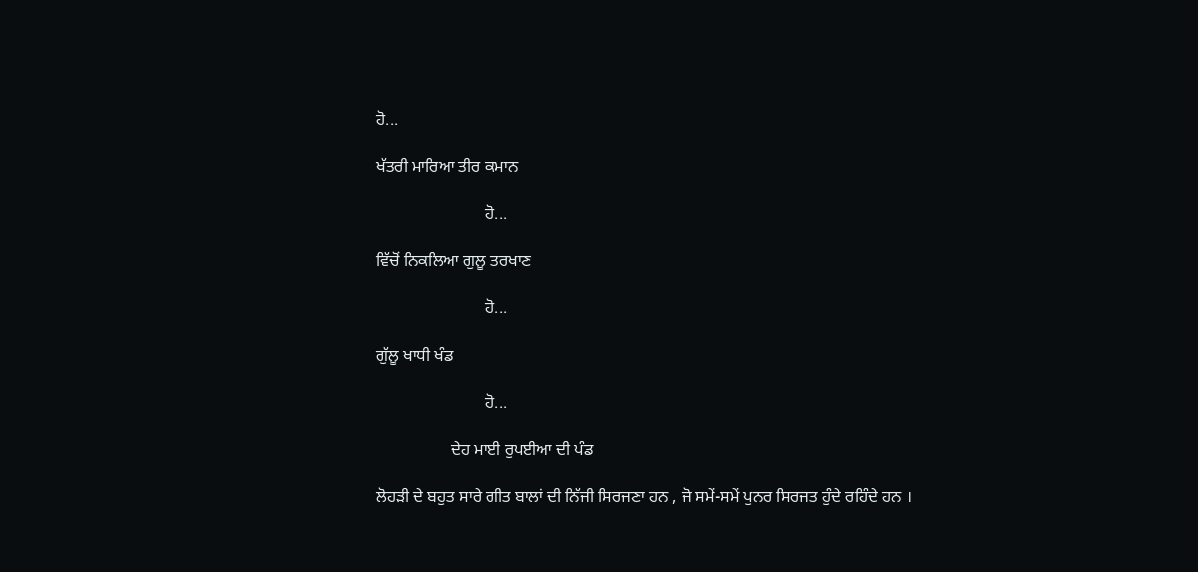ਹੋ...

ਖੱਤਰੀ ਮਾਰਿਆ ਤੀਰ ਕਮਾਨ

                          ਹੋ...

ਵਿੱਚੋਂ ਨਿਕਲਿਆ ਗੁਲੂ ਤਰਖਾਣ

                          ਹੋ...

ਗੁੱਲੂ ਖਾਧੀ ਖੰਡ

                          ਹੋ...

                  ਦੇਹ ਮਾਈ ਰੁਪਈਆ ਦੀ ਪੰਡ

ਲੋਹੜੀ ਦੇ ਬਹੁਤ ਸਾਰੇ ਗੀਤ ਬਾਲਾਂ ਦੀ ਨਿੱਜੀ ਸਿਰਜਣਾ ਹਨ , ਜੋ ਸਮੇਂ-ਸਮੇਂ ਪੁਨਰ ਸਿਰਜਤ ਹੁੰਦੇ ਰਹਿੰਦੇ ਹਨ ।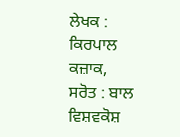ਲੇਖਕ : ਕਿਰਪਾਲ ਕਜ਼ਾਕ,
ਸਰੋਤ : ਬਾਲ ਵਿਸ਼ਵਕੋਸ਼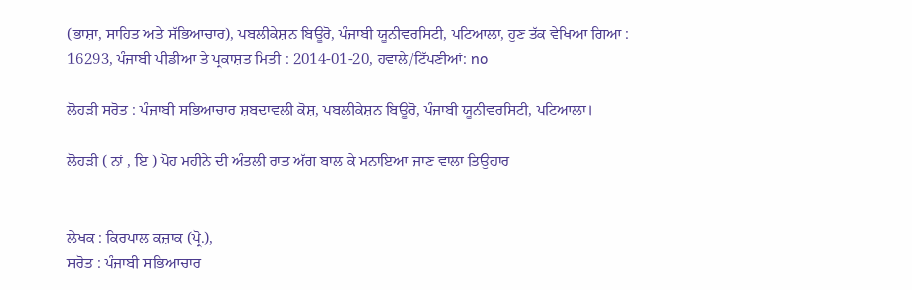(ਭਾਸ਼ਾ, ਸਾਹਿਤ ਅਤੇ ਸੱਭਿਆਚਾਰ), ਪਬਲੀਕੇਸ਼ਨ ਬਿਊਰੋ, ਪੰਜਾਬੀ ਯੂਨੀਵਰਸਿਟੀ, ਪਟਿਆਲਾ, ਹੁਣ ਤੱਕ ਵੇਖਿਆ ਗਿਆ : 16293, ਪੰਜਾਬੀ ਪੀਡੀਆ ਤੇ ਪ੍ਰਕਾਸ਼ਤ ਮਿਤੀ : 2014-01-20, ਹਵਾਲੇ/ਟਿੱਪਣੀਆਂ: no

ਲੋਹੜੀ ਸਰੋਤ : ਪੰਜਾਬੀ ਸਭਿਆਚਾਰ ਸ਼ਬਦਾਵਲੀ ਕੋਸ਼, ਪਬਲੀਕੇਸ਼ਨ ਬਿਊਰੋ, ਪੰਜਾਬੀ ਯੂਨੀਵਰਸਿਟੀ, ਪਟਿਆਲਾ।

ਲੋਹੜੀ ( ਨਾਂ , ਇ ) ਪੋਹ ਮਹੀਨੇ ਦੀ ਅੰਤਲੀ ਰਾਤ ਅੱਗ ਬਾਲ ਕੇ ਮਨਾਇਆ ਜਾਣ ਵਾਲਾ ਤਿਉਹਾਰ


ਲੇਖਕ : ਕਿਰਪਾਲ ਕਜ਼ਾਕ (ਪ੍ਰੋ.),
ਸਰੋਤ : ਪੰਜਾਬੀ ਸਭਿਆਚਾਰ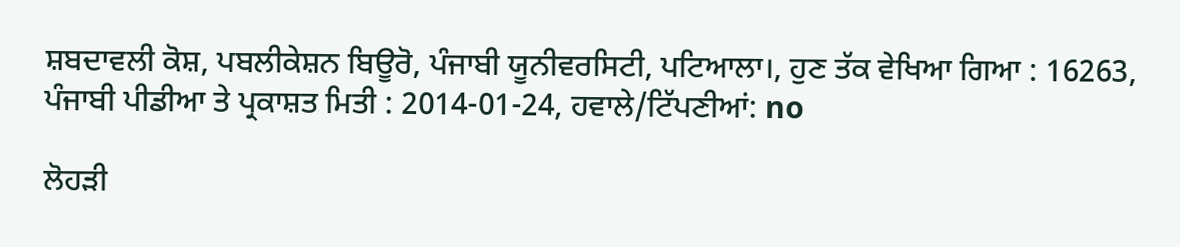ਸ਼ਬਦਾਵਲੀ ਕੋਸ਼, ਪਬਲੀਕੇਸ਼ਨ ਬਿਊਰੋ, ਪੰਜਾਬੀ ਯੂਨੀਵਰਸਿਟੀ, ਪਟਿਆਲਾ।, ਹੁਣ ਤੱਕ ਵੇਖਿਆ ਗਿਆ : 16263, ਪੰਜਾਬੀ ਪੀਡੀਆ ਤੇ ਪ੍ਰਕਾਸ਼ਤ ਮਿਤੀ : 2014-01-24, ਹਵਾਲੇ/ਟਿੱਪਣੀਆਂ: no

ਲੋਹੜੀ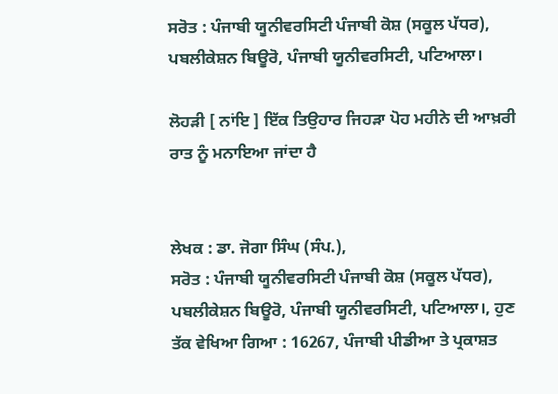ਸਰੋਤ : ਪੰਜਾਬੀ ਯੂਨੀਵਰਸਿਟੀ ਪੰਜਾਬੀ ਕੋਸ਼ (ਸਕੂਲ ਪੱਧਰ), ਪਬਲੀਕੇਸ਼ਨ ਬਿਊਰੋ, ਪੰਜਾਬੀ ਯੂਨੀਵਰਸਿਟੀ, ਪਟਿਆਲਾ।

ਲੋਹੜੀ [ ਨਾਂਇ ] ਇੱਕ ਤਿਉਹਾਰ ਜਿਹੜਾ ਪੋਹ ਮਹੀਨੇ ਦੀ ਆਖ਼ਰੀ ਰਾਤ ਨੂੰ ਮਨਾਇਆ ਜਾਂਦਾ ਹੈ


ਲੇਖਕ : ਡਾ. ਜੋਗਾ ਸਿੰਘ (ਸੰਪ.),
ਸਰੋਤ : ਪੰਜਾਬੀ ਯੂਨੀਵਰਸਿਟੀ ਪੰਜਾਬੀ ਕੋਸ਼ (ਸਕੂਲ ਪੱਧਰ), ਪਬਲੀਕੇਸ਼ਨ ਬਿਊਰੋ, ਪੰਜਾਬੀ ਯੂਨੀਵਰਸਿਟੀ, ਪਟਿਆਲਾ।, ਹੁਣ ਤੱਕ ਵੇਖਿਆ ਗਿਆ : 16267, ਪੰਜਾਬੀ ਪੀਡੀਆ ਤੇ ਪ੍ਰਕਾਸ਼ਤ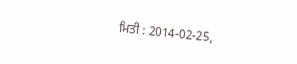ਮਿਤੀ : 2014-02-25,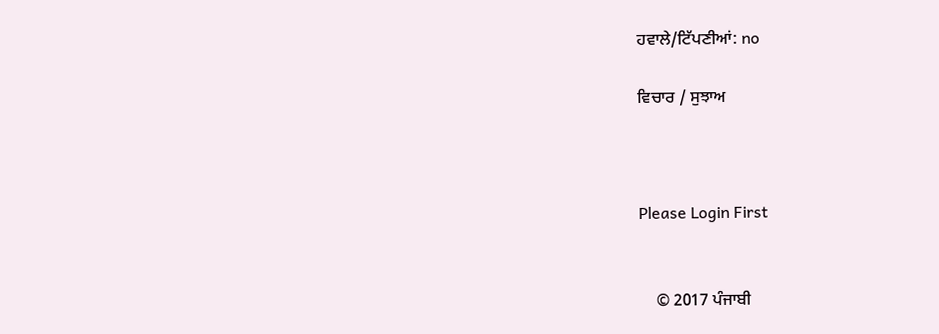ਹਵਾਲੇ/ਟਿੱਪਣੀਆਂ: no

ਵਿਚਾਰ / ਸੁਝਾਅ



Please Login First


    © 2017 ਪੰਜਾਬੀ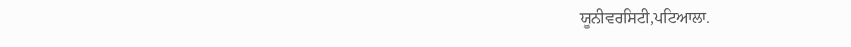ਯੂਨੀਵਰਸਿਟੀ,ਪਟਿਆਲਾ.